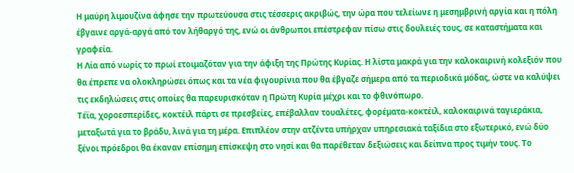Η μαύρη λιμουζίνα άφησε την πρωτεύουσα στις τέσσερις ακριβώς, την ώρα που τελείωνε η μεσημβρινή αργία και η πόλη έβγαινε αργά-αργά από τον λήθαργό της, ενώ οι άνθρωποι επέστρεφαν πίσω στις δουλειές τους, σε καταστήματα και γραφεία.
Η Λία από νωρίς το πρωί ετοιμαζόταν για την άφιξη της Πρώτης Κυρίας. Η λίστα μακρά για την καλοκαιρινή κολεξιόν που θα έπρεπε να ολοκληρώσει όπως και τα νέα φιγουρίνια που θα έβγαζε σήμερα από τα περιοδικά μόδας, ώστε να καλύψει τις εκδηλώσεις στις οποίες θα παρευρισκόταν η Πρώτη Κυρία μέχρι και το φθινόπωρο.
Τέϊα, χοροεσπερίδες, κοκτέιλ πάρτι σε πρεσβείες, επέβαλλαν τουαλέτες, φορέματα-κοκτέιλ, καλοκαιρινά ταγιεράκια, μεταξωτά για το βράδυ, λινά για τη μέρα. Επιπλέον στην ατζέντα υπήρχαν υπηρεσιακά ταξίδια στο εξωτερικό, ενώ δύο ξένοι πρόεδροι θα έκαναν επίσημη επίσκεψη στο νησί και θα παρέθεταν δεξιώσεις και δείπνα προς τιμήν τους. Το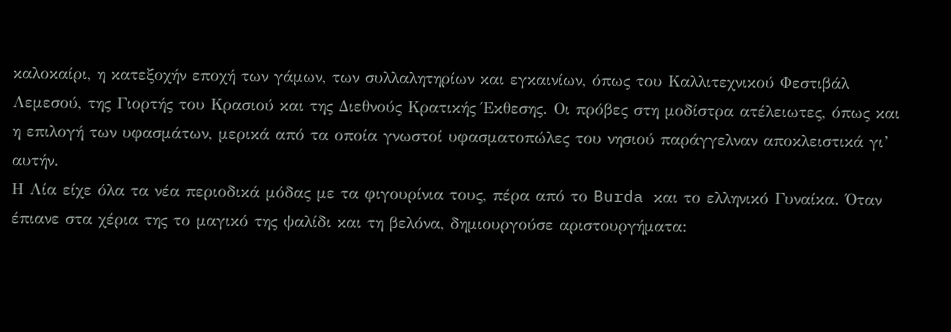καλοκαίρι, η κατεξοχήν εποχή των γάμων, των συλλαλητηρίων και εγκαινίων, όπως του Καλλιτεχνικού Φεστιβάλ Λεμεσού, της Γιορτής του Κρασιού και της Διεθνούς Κρατικής Έκθεσης. Οι πρόβες στη μοδίστρα ατέλειωτες, όπως και η επιλογή των υφασμάτων, μερικά από τα οποία γνωστοί υφασματοπώλες του νησιού παράγγελναν αποκλειστικά γι’ αυτήν.
Η Λία είχε όλα τα νέα περιοδικά μόδας με τα φιγουρίνια τους, πέρα από το Burda και το ελληνικό Γυναίκα. Όταν έπιανε στα χέρια της το μαγικό της ψαλίδι και τη βελόνα, δημιουργούσε αριστουργήματα: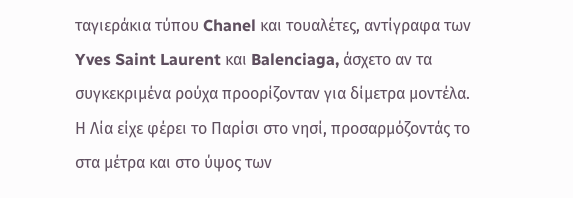ταγιεράκια τύπου Chanel και τουαλέτες, αντίγραφα των Yves Saint Laurent και Balenciaga, άσχετο αν τα συγκεκριμένα ρούχα προορίζονταν για δίμετρα μοντέλα. Η Λία είχε φέρει το Παρίσι στο νησί, προσαρμόζοντάς το στα μέτρα και στο ύψος των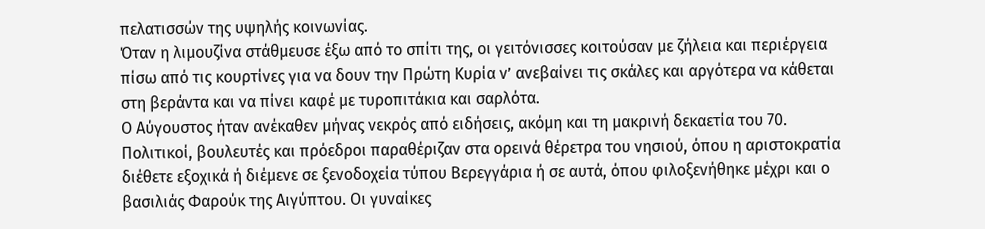πελατισσών της υψηλής κοινωνίας.
Όταν η λιμουζίνα στάθμευσε έξω από το σπίτι της, οι γειτόνισσες κοιτούσαν με ζήλεια και περιέργεια πίσω από τις κουρτίνες για να δουν την Πρώτη Κυρία ν’ ανεβαίνει τις σκάλες και αργότερα να κάθεται στη βεράντα και να πίνει καφέ με τυροπιτάκια και σαρλότα.
Ο Αύγουστος ήταν ανέκαθεν μήνας νεκρός από ειδήσεις, ακόμη και τη μακρινή δεκαετία του 70. Πολιτικοί, βουλευτές και πρόεδροι παραθέριζαν στα ορεινά θέρετρα του νησιού, όπου η αριστοκρατία διέθετε εξοχικά ή διέμενε σε ξενοδοχεία τύπου Βερεγγάρια ή σε αυτά, όπου φιλοξενήθηκε μέχρι και ο βασιλιάς Φαρούκ της Αιγύπτου. Οι γυναίκες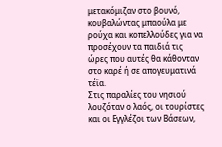μετακόμιζαν στο βουνό, κουβαλώντας μπαούλα με ρούχα και κοπελλούδες για να προσέχουν τα παιδιά τις ώρες που αυτές θα κάθονταν στο καρέ ή σε απογευματινά τέϊα.
Στις παραλίες του νησιού λουζόταν ο λαός, οι τουρίστες και οι Εγγλέζοι των Βάσεων,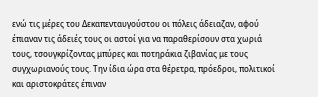ενώ τις μέρες του Δεκαπενταυγούστου οι πόλεις άδειαζαν, αφού έπιαναν τις άδειές τους οι αστοί για να παραθερίσουν στα χωριά τους, τσουγκρίζοντας μπύρες και ποτηράκια ζιβανίας με τους συγχωριανούς τους. Την ίδια ώρα στα θέρετρα, πρόεδροι, πολιτικοί και αριστοκράτες έπιναν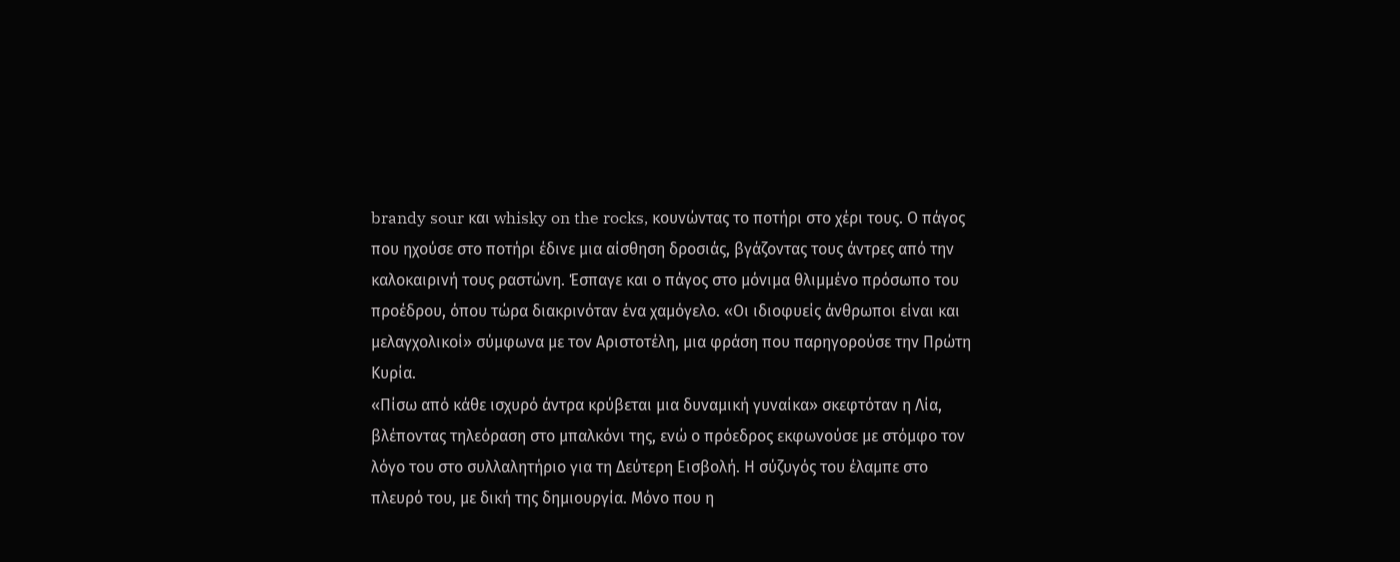brandy sour και whisky on the rocks, κουνώντας το ποτήρι στο χέρι τους. Ο πάγος που ηχούσε στο ποτήρι έδινε μια αίσθηση δροσιάς, βγάζοντας τους άντρες από την καλοκαιρινή τους ραστώνη. Έσπαγε και ο πάγος στο μόνιμα θλιμμένο πρόσωπο του προέδρου, όπου τώρα διακρινόταν ένα χαμόγελο. «Οι ιδιοφυείς άνθρωποι είναι και μελαγχολικοί» σύμφωνα με τον Αριστοτέλη, μια φράση που παρηγορούσε την Πρώτη Κυρία.
«Πίσω από κάθε ισχυρό άντρα κρύβεται μια δυναμική γυναίκα» σκεφτόταν η Λία, βλέποντας τηλεόραση στο μπαλκόνι της, ενώ ο πρόεδρος εκφωνούσε με στόμφο τον λόγο του στο συλλαλητήριο για τη Δεύτερη Εισβολή. Η σύζυγός του έλαμπε στο πλευρό του, με δική της δημιουργία. Μόνο που η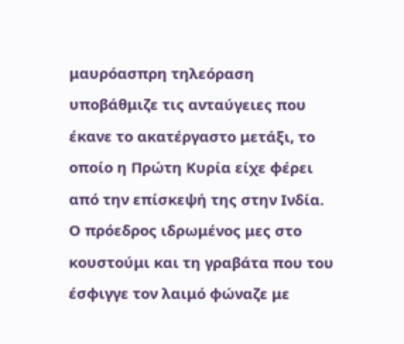μαυρόασπρη τηλεόραση υποβάθμιζε τις ανταύγειες που έκανε το ακατέργαστο μετάξι, το οποίο η Πρώτη Κυρία είχε φέρει από την επίσκεψή της στην Ινδία. Ο πρόεδρος ιδρωμένος μες στο κουστούμι και τη γραβάτα που του έσφιγγε τον λαιμό φώναζε με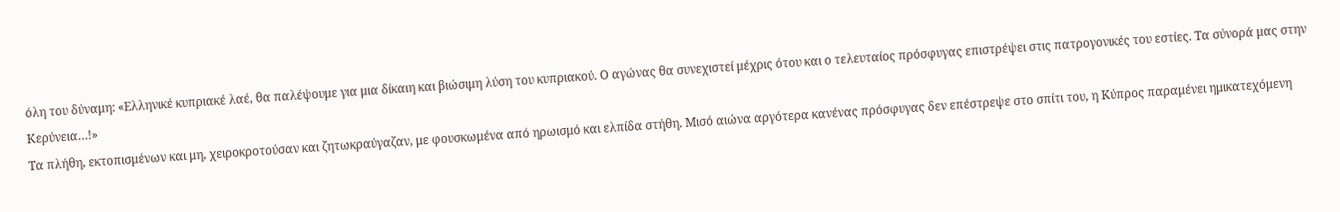όλη του δύναμη: «Ελληνικέ κυπριακέ λαέ, θα παλέψουμε για μια δίκαιη και βιώσιμη λύση του κυπριακού. Ο αγώνας θα συνεχιστεί μέχρις ότου και ο τελευταίος πρόσφυγας επιστρέψει στις πατρογονικές του εστίες. Τα σύνορά μας στην Κερύνεια…!»
Τα πλήθη, εκτοπισμένων και μη, χειροκροτούσαν και ζητωκραύγαζαν, με φουσκωμένα από ηρωισμό και ελπίδα στήθη. Μισό αιώνα αργότερα κανένας πρόσφυγας δεν επέστρεψε στο σπίτι του, η Κύπρος παραμένει ημικατεχόμενη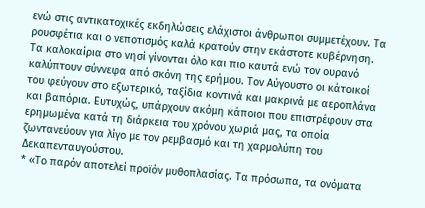ενώ στις αντικατοχικές εκδηλώσεις ελάχιστοι άνθρωποι συμμετέχουν. Τα ρουσφέτια και ο νεποτισμός καλά κρατούν στην εκάστοτε κυβέρνηση.
Τα καλοκαίρια στο νησί γίνονται όλο και πιο καυτά ενώ τον ουρανό καλύπτουν σύννεφα από σκόνη της ερήμου. Τον Αύγουστο οι κάτοικοί του φεύγουν στο εξωτερικό, ταξίδια κοντινά και μακρινά με αεροπλάνα και βαπόρια. Ευτυχώς, υπάρχουν ακόμη κάποιοι που επιστρέφουν στα ερημωμένα κατά τη διάρκεια του χρόνου χωριά μας, τα οποία ζωντανεύουν για λίγο με τον ρεμβασμό και τη χαρμολύπη του Δεκαπενταυγούστου.
* «Το παρόν αποτελεί προϊόν μυθοπλασίας. Τα πρόσωπα, τα ονόματα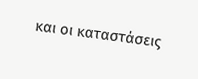και οι καταστάσεις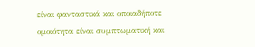είναι φανταστικά και οποιαδήποτε ομοιότητα είναι συμπτωματική και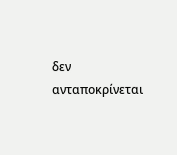δεν ανταποκρίνεται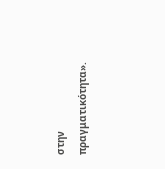στην πραγματικότητα».